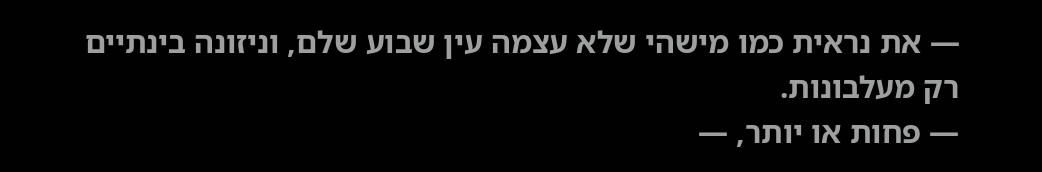— את נראית כמו מישהי שלא עצמה עין שבוע שלם, וניזונה בינתיים רק מעלבונות.
— פחות או יותר, —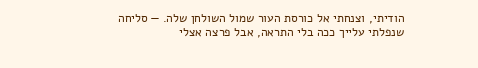הודיתי, וצנחתי אל כורסת העור שמול השולחן שלה. — סליחה שנפלתי עלייך ככה בלי התראה, אבל פרצה אצלי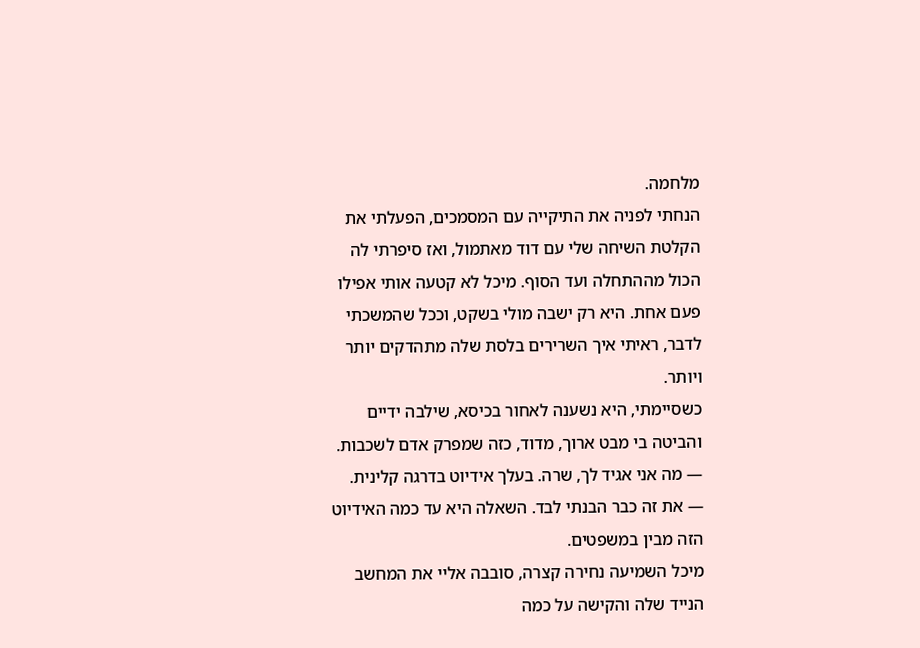מלחמה.
הנחתי לפניה את התיקייה עם המסמכים, הפעלתי את הקלטת השיחה שלי עם דוד מאתמול, ואז סיפרתי לה הכול מההתחלה ועד הסוף. מיכל לא קטעה אותי אפילו פעם אחת. היא רק ישבה מולי בשקט, וככל שהמשכתי לדבר, ראיתי איך השרירים בלסת שלה מתהדקים יותר ויותר.
כשסיימתי, היא נשענה לאחור בכיסא, שילבה ידיים והביטה בי מבט ארוך, מדוד, כזה שמפרק אדם לשכבות.
— מה אני אגיד לך, שרה. בעלך אידיוט בדרגה קלינית.
— את זה כבר הבנתי לבד. השאלה היא עד כמה האידיוט הזה מבין במשפטים.
מיכל השמיעה נחירה קצרה, סובבה אליי את המחשב הנייד שלה והקישה על כמה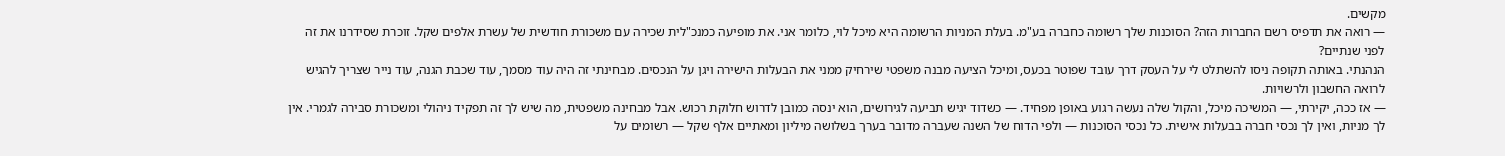מקשים.
— רואה את תדפיס רשם החברות הזה? הסוכנות שלך רשומה כחברה בע"מ. בעלת המניות הרשומה היא מיכל לוי, כלומר אני. את מופיעה כמנכ"לית שכירה עם משכורת חודשית של עשרת אלפים שקל. זוכרת שסידרנו את זה לפני שנתיים?
הנהנתי. באותה תקופה ניסו להשתלט לי על העסק דרך עובד שפוטר בכעס, ומיכל הציעה מבנה משפטי שירחיק ממני את הבעלות הישירה ויגן על הנכסים. מבחינתי זה היה עוד מסמך, עוד שכבת הגנה, עוד נייר שצריך להגיש לרואה החשבון ולרשויות.
— אז ככה, יקירתי, — המשיכה מיכל, והקול שלה נעשה רגוע באופן מפחיד. — כשדוד יגיש תביעה לגירושים, הוא ינסה כמובן לדרוש חלוקת רכוש. אבל מבחינה משפטית, מה שיש לך זה תפקיד ניהולי ומשכורת סבירה לגמרי. אין לך מניות, ואין לך נכסי חברה בבעלות אישית. כל נכסי הסוכנות — ולפי הדוח של השנה שעברה מדובר בערך בשלושה מיליון ומאתיים אלף שקל — רשומים על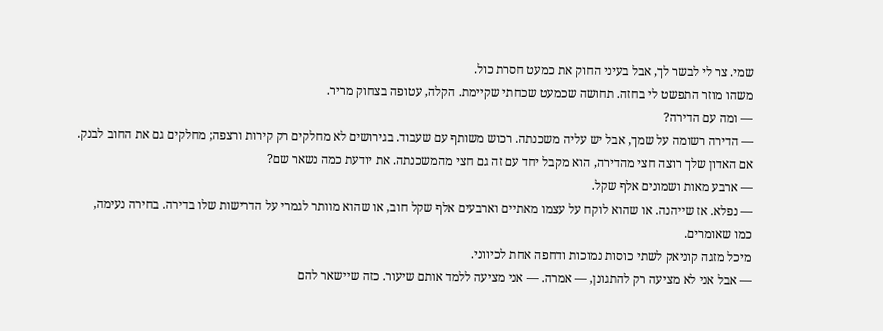שמי. צר לי לבשר לך, אבל בעיני החוק את כמעט חסרת כול.
משהו מוזר התפשט לי בחזה. תחושה שכמעט שכחתי שקיימת. הקלה, עטופה בצחוק מריר.
— ומה עם הדירה?
— הדירה רשומה על שמך, אבל יש עליה משכנתה. רכוש משותף עם שעבוד. בגירושים לא מחלקים רק קירות ורצפה; מחלקים גם את החוב לבנק. אם האדון שלך רוצה חצי מהדירה, הוא מקבל יחד עם זה גם חצי מהמשכנתה. את יודעת כמה נשאר שם?
— ארבע מאות ושמונים אלף שקל.
— נפלא. אז שייהנה. או שהוא לוקח על עצמו מאתיים וארבעים אלף שקל חוב, או שהוא מוותר לגמרי על הדרישות שלו בדירה. בחירה נעימה, כמו שאומרים.
מיכל מזגה קוניאק לשתי כוסות נמוכות ודחפה אחת לכיווני.
— אבל אני לא מציעה רק להתגונן, — אמרה. — אני מציעה ללמד אותם שיעור. כזה שיישאר להם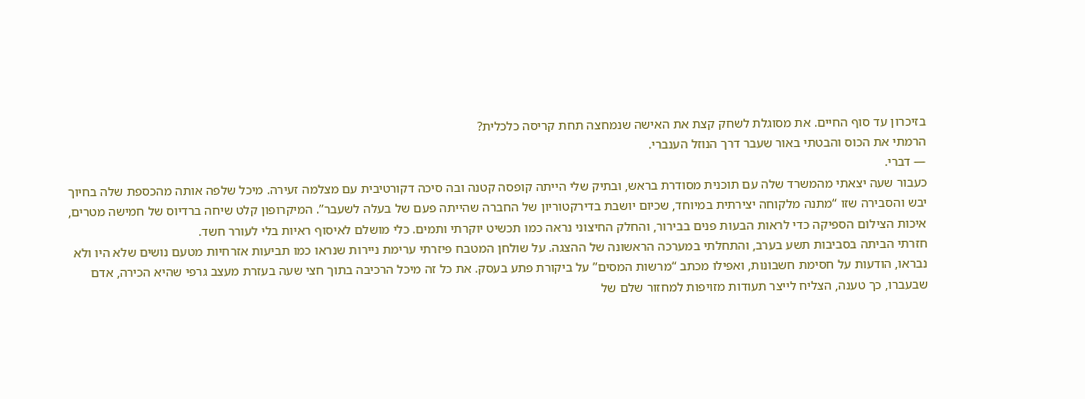בזיכרון עד סוף החיים. את מסוגלת לשחק קצת את האישה שנמחצה תחת קריסה כלכלית?
הרמתי את הכוס והבטתי באור שעבר דרך הנוזל הענברי.
— דברי.
כעבור שעה יצאתי מהמשרד שלה עם תוכנית מסודרת בראש, ובתיק שלי הייתה קופסה קטנה ובה סיכה דקורטיבית עם מצלמה זעירה. מיכל שלפה אותה מהכספת שלה בחיוך יבש והסבירה שזו “מתנה מלקוחה יצירתית במיוחד, שכיום יושבת בדירקטוריון של החברה שהייתה פעם של בעלה לשעבר”. המיקרופון קלט שיחה ברדיוס של חמישה מטרים, איכות הצילום הספיקה כדי לראות הבעות פנים בבירור, והחלק החיצוני נראה כמו תכשיט יוקרתי ותמים. כלי מושלם לאיסוף ראיות בלי לעורר חשד.
חזרתי הביתה בסביבות תשע בערב, והתחלתי במערכה הראשונה של ההצגה. על שולחן המטבח פיזרתי ערימת ניירות שנראו כמו תביעות אזרחיות מטעם נושים שלא היו ולא נבראו, הודעות על חסימת חשבונות, ואפילו מכתב “מרשות המסים” על ביקורת פתע בעסק. את כל זה מיכל הרכיבה בתוך חצי שעה בעזרת מעצב גרפי שהיא הכירה, אדם שבעברו, כך טענה, הצליח לייצר תעודות מזויפות למחזור שלם של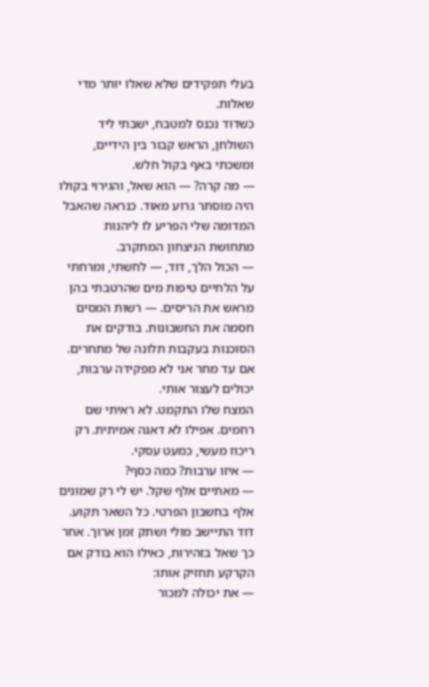בעלי תפקידים שלא שאלו יותר מדי שאלות.
כשדוד נכנס למטבח, ישבתי ליד השולחן, הראש קבור בין הידיים, ומשכתי באף בקול חלש.
— מה קרה? — הוא שאל, והגירוי בקולו היה מוסתר גרוע מאוד. כנראה שהאבל המדומה שלי הפריע לו ליהנות מתחושת הניצחון המתקרב.
— הכול הלך, דוד, — לחשתי, ומרחתי על הלחיים טיפות מים שהרטבתי בהן מראש את הריסים. — רשות המסים חסמה את החשבונות. בודקים את הסוכנות בעקבות תלונה של מתחרים. אם עד מחר אני לא מפקידה ערבות, יכולים לעצור אותי.
המצח שלו התקמט. לא ראיתי שם רחמים. אפילו לא דאגה אמיתית. רק ריכוז מעשי, כמעט עסקי.
— איזו ערבות? כמה כסף?
— מאתיים אלף שקל. יש לי רק שמונים אלף בחשבון הפרטי. כל השאר תקוע.
דוד התיישב מולי ושתק זמן ארוך. אחר כך שאל בזהירות, כאילו הוא בודק אם הקרקע תחזיק אותו:
— את יכולה למכור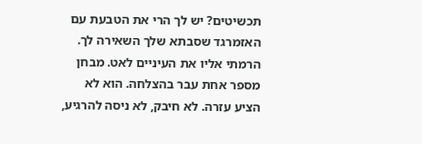תכשיטים? יש לך הרי את הטבעת עם האזמרגד שסבתא שלך השאירה לך.
הרמתי אליו את העיניים לאט. מבחן מספר אחת עבר בהצלחה. הוא לא הציע עזרה. לא חיבק, לא ניסה להרגיע,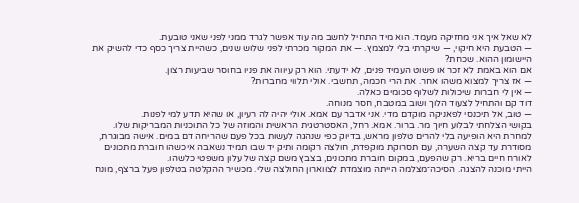לא שאל איך אני מחזיקה מעמד. הוא מיד התחיל לחשב מה עוד אפשר לגרד ממני לפני שאני טובעת.
— הטבעת היא חיקוי, — שיקרתי בלי למצמץ. — את המקור מכרתי לפני שלוש שנים, כשהיית צריך כסף כדי להשיק את היישומון ההוא. שכחת?
אם הוא באמת לא זכר או פשוט העמיד פנים, לא ידעתי. הוא רק עיווה את פניו בחוסר שביעות רצון.
— אז צריך למצוא משהו אחר. את הרי חכמה, תחשבי. אולי תלווי מחברות?
— אין לי חברות שיכולות לשלוף סכומים כאלה.
דוד קם והתחיל לצעוד הלוך ושוב במטבח, חסר מנוחה.
— טוב, אל תיכנסי לפאניקה מוקדם מדי. אני אדבר עם אמא. אולי יהיה לה רעיון, או שהיא תדע למי לפנות.
בקושי הצלחתי לבלוע חיוך מר. ברור. אמא. רחל, האסטרטגית הראשית והמוזה של כל התוכניות המבריקות שלו.
למחרת היא הופיעה בלי להרים טלפון מראש, בדיוק כפי שנהגה לעשות בכל פעם שהריחה דם במים. אישה מבוגרת, מסודרת עד קצה השערה, עם תסרוקת מוקפדת, חולצה רקומה ותיק יד שבו תמיד נשאבה איכשהו חוברת מתכונים לאורח חיים בריא. רק שהפעם, במקום חוברת מתכונים, בצבץ משם קצה של עלון משפטי כלשהו.
הייתי מוכנה להצגה. הסיכה־מצלמה הייתה מוצמדת לצווארון החולצה שלי. מכשיר ההקלטה בטלפון פעל ברצף, מונח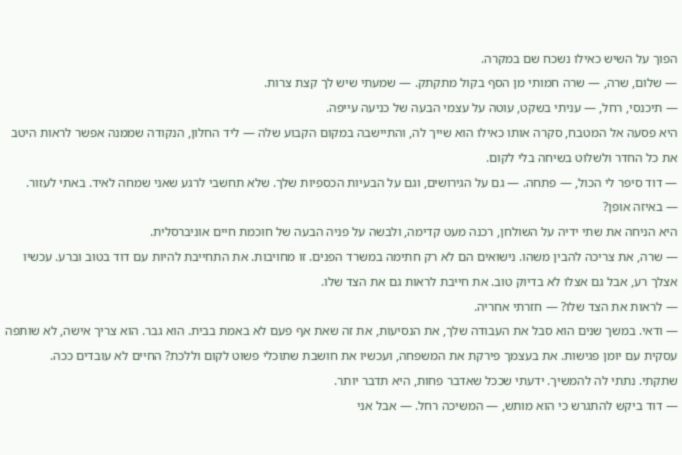הפוך על השיש כאילו נשכח שם במקרה.
— שלום, שרה, — שרה חמותי מן הסף בקול מתקתק. — שמעתי שיש לך קצת צרות.
— תיכנסי, רחל, — עניתי בשקט, עוטה על עצמי הבעה של כניעה עייפה.
היא פסעה אל המטבח, סקרה אותו כאילו הוא שייך לה, והתיישבה במקום הקבוע שלה — ליד החלון, הנקודה שממנה אפשר לראות היטב את כל החדר ולשלוט בשיחה בלי לקום.
— דוד סיפר לי הכול, — פתחה. — גם על הגירושים, וגם על הבעיות הכספיות שלך. שלא תחשבי לרגע שאני שמחה לאיד. באתי לעזור.
— באיזה אופן?
היא הניחה את שתי ידיה על השולחן, רכנה מעט קדימה, ולבשה על פניה הבעה של חוכמת חיים אוניברסלית.
— שרה, את צריכה להבין משהו. נישואים הם לא רק חתימה במשרד הפנים. זו מחויבות. את התחייבת להיות עם דוד בטוב וברע. עכשיו אצלך רע, אבל גם אצלו לא בדיוק טוב. את חייבת לראות גם את הצד שלו.
— לראות את הצד שלו? — חזרתי אחריה.
— ודאי. במשך שנים הוא סבל את העבודה שלך, את הנסיעות, את זה שאת אף פעם לא באמת בבית. הוא גבר. הוא צריך אישה, לא שותפה עסקית עם יומן פגישות. את בעצמך פירקת את המשפחה, ועכשיו את חושבת שתוכלי פשוט לקום וללכת? החיים לא עובדים ככה.
שתקתי. נתתי לה להמשיך. ידעתי שככל שאדבר פחות, היא תדבר יותר.
— דוד ביקש להתגרש כי הוא מותש, — המשיכה רחל. — אבל אני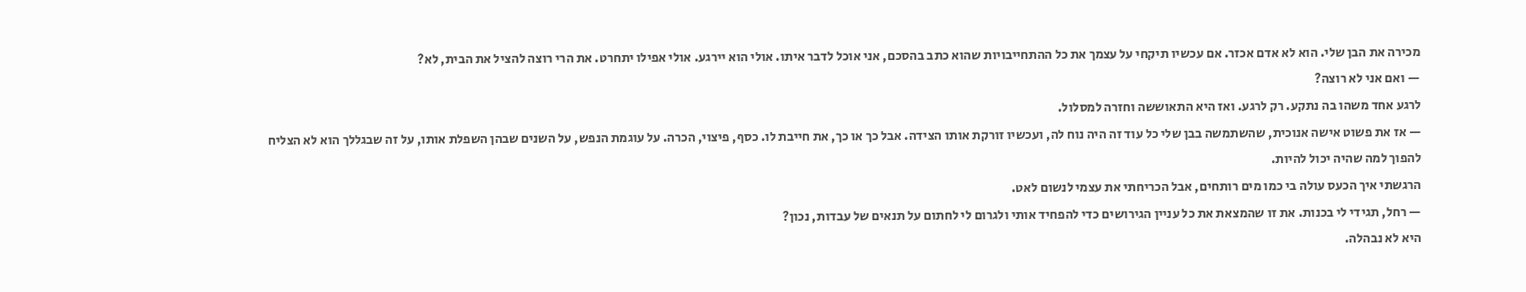מכירה את הבן שלי. הוא לא אדם אכזר. אם עכשיו תיקחי על עצמך את כל ההתחייבויות שהוא כתב בהסכם, אני אוכל לדבר איתו. אולי הוא יירגע. אולי אפילו יתחרט. את הרי רוצה להציל את הבית, לא?
— ואם אני לא רוצה?
לרגע אחד משהו בה נתקע. רק לרגע. ואז היא התאוששה וחזרה למסלול.
— אז את פשוט אישה אנוכית, שהשתמשה בבן שלי כל עוד זה היה נוח לה, ועכשיו זורקת אותו הצידה. אבל כך או כך, את חייבת לו. כסף, פיצוי, הכרה. על עוגמת הנפש, על השנים שבהן השפלת אותו, על זה שבגללך הוא לא הצליח להפוך למה שהיה יכול להיות.
הרגשתי איך הכעס עולה בי כמו מים רותחים, אבל הכריחתי את עצמי לנשום לאט.
— רחל, תגידי לי בכנות. את זו שהמצאת את כל עניין הגירושים כדי להפחיד אותי ולגרום לי לחתום על תנאים של עבדות, נכון?
היא לא נבהלה.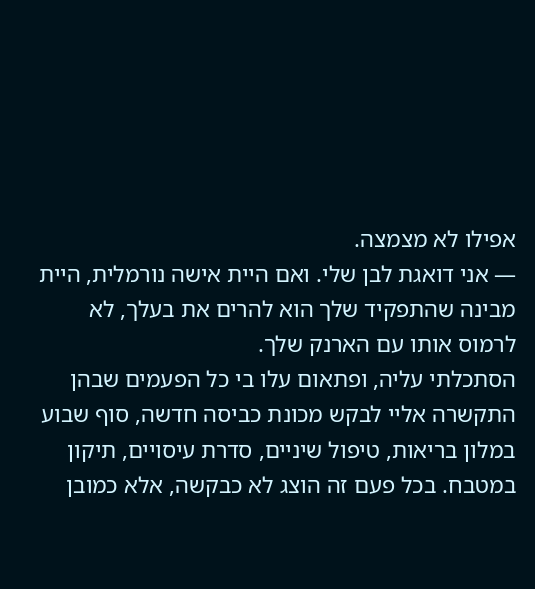אפילו לא מצמצה.
— אני דואגת לבן שלי. ואם היית אישה נורמלית, היית מבינה שהתפקיד שלך הוא להרים את בעלך, לא לרמוס אותו עם הארנק שלך.
הסתכלתי עליה, ופתאום עלו בי כל הפעמים שבהן התקשרה אליי לבקש מכונת כביסה חדשה, סוף שבוע במלון בריאות, טיפול שיניים, סדרת עיסויים, תיקון במטבח. בכל פעם זה הוצג לא כבקשה, אלא כמובן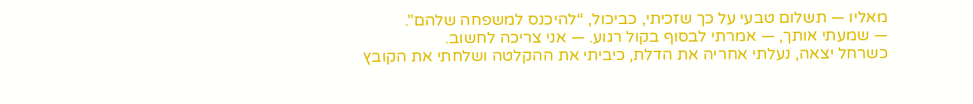מאליו — תשלום טבעי על כך שזכיתי, כביכול, “להיכנס למשפחה שלהם”.
— שמעתי אותך, — אמרתי לבסוף בקול רגוע. — אני צריכה לחשוב.
כשרחל יצאה, נעלתי אחריה את הדלת, כיביתי את ההקלטה ושלחתי את הקובץ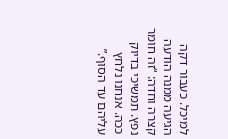למיכל. כעבור דקה הגיעה ממנה הודעה קצרה וחדה: “זה חומר נפץ. תמשיכי בדיוק ככה. אנחנו נלחץ עליהם עד הסוף.”